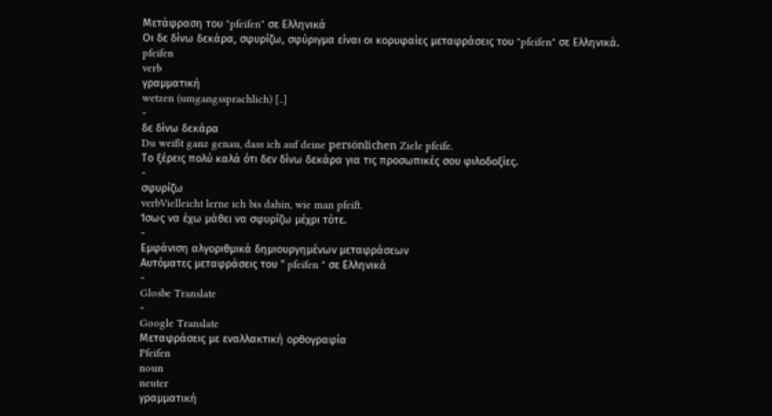Μετάφραση του "pfeifen" σε Ελληνικά
Οι δε δίνω δεκάρα, σφυρίζω, σφύριγμα είναι οι κορυφαίες μεταφράσεις του "pfeifen" σε Ελληνικά.
pfeifen
verb
γραμματική
wetzen (umgangssprachlich) [..]
-
δε δίνω δεκάρα
Du weißt ganz genau, dass ich auf deine persönlichen Ziele pfeife.
Το ξέρεις πολύ καλά ότι δεν δίνω δεκάρα για τις προσωπικές σου φιλοδοξίες.
-
σφυρίζω
verbVielleicht lerne ich bis dahin, wie man pfeift.
Ίσως να έχω μάθει να σφυρίζω μέχρι τότε.
-
Εμφάνιση αλγοριθμικά δημιουργημένων μεταφράσεων
Αυτόματες μεταφράσεις του " pfeifen " σε Ελληνικά
-
Glosbe Translate
-
Google Translate
Μεταφράσεις με εναλλακτική ορθογραφία
Pfeifen
noun
neuter
γραμματική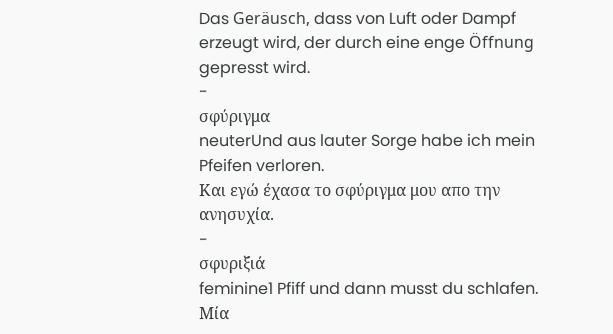Das Geräusch, dass von Luft oder Dampf erzeugt wird, der durch eine enge Öffnung gepresst wird.
-
σφύριγμα
neuterUnd aus lauter Sorge habe ich mein Pfeifen verloren.
Και εγώ έχασα το σφύριγμα μου απο την ανησυχία.
-
σφυριξιά
feminine1 Pfiff und dann musst du schlafen.
Μία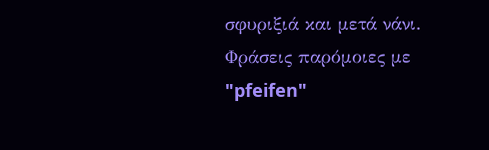σφυριξιά και μετά νάνι.
Φράσεις παρόμοιες με "pfeifen"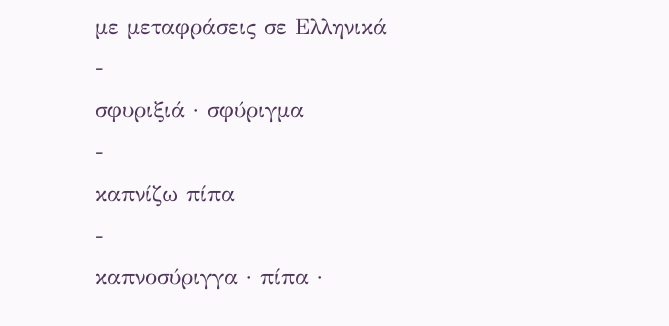με μεταφράσεις σε Ελληνικά
-
σφυριξιά · σφύριγμα
-
καπνίζω πίπα
-
καπνοσύριγγα · πίπα ·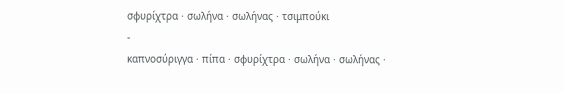σφυρίχτρα · σωλήνα · σωλήνας · τσιμπούκι
-
καπνοσύριγγα · πίπα · σφυρίχτρα · σωλήνα · σωλήνας ·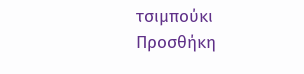τσιμπούκι
Προσθήκη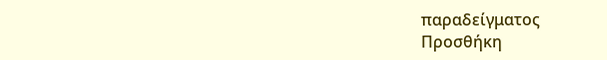παραδείγματος
Προσθήκη